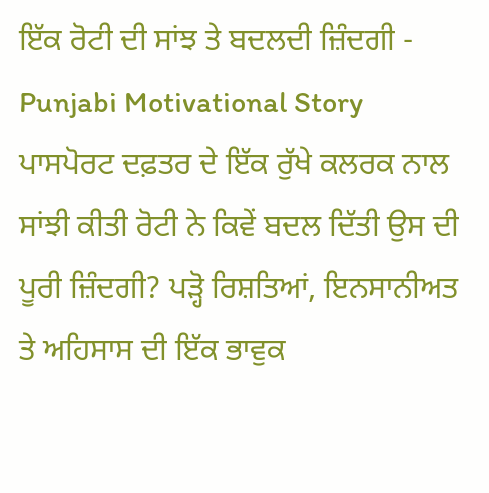ਇੱਕ ਰੋਟੀ ਦੀ ਸਾਂਝ ਤੇ ਬਦਲਦੀ ਜ਼ਿੰਦਗੀ - Punjabi Motivational Story
ਪਾਸਪੋਰਟ ਦਫ਼ਤਰ ਦੇ ਇੱਕ ਰੁੱਖੇ ਕਲਰਕ ਨਾਲ ਸਾਂਝੀ ਕੀਤੀ ਰੋਟੀ ਨੇ ਕਿਵੇਂ ਬਦਲ ਦਿੱਤੀ ਉਸ ਦੀ ਪੂਰੀ ਜ਼ਿੰਦਗੀ? ਪੜ੍ਹੋ ਰਿਸ਼ਤਿਆਂ, ਇਨਸਾਨੀਅਤ ਤੇ ਅਹਿਸਾਸ ਦੀ ਇੱਕ ਭਾਵੁਕ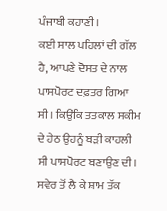ਪੰਜਾਬੀ ਕਹਾਣੀ।
ਕਈ ਸਾਲ ਪਹਿਲਾਂ ਦੀ ਗੱਲ ਹੈ, ਆਪਣੇ ਦੋਸਤ ਦੇ ਨਾਲ ਪਾਸਪੋਰਟ ਦਫ਼ਤਰ ਗਿਆ ਸੀ। ਕਿਉਂਕਿ ਤਤਕਾਲ ਸਕੀਮ ਦੇ ਹੇਠ ਉਹਨੂੰ ਬੜੀ ਕਾਹਲੀ ਸੀ ਪਾਸਪੋਰਟ ਬਣਾਉਣ ਦੀ। ਸਵੇਰ ਤੋਂ ਲੈ ਕੇ ਸ਼ਾਮ ਤੱਕ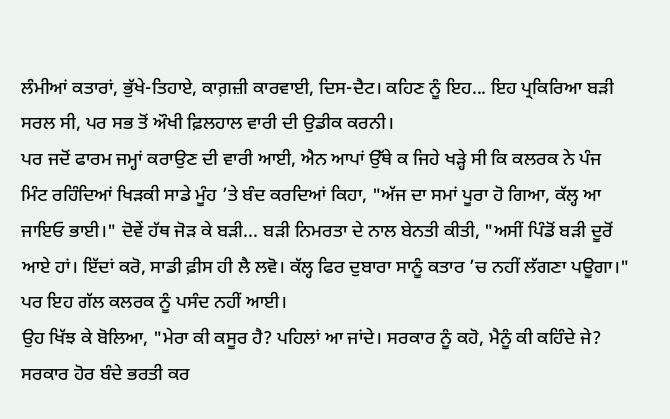ਲੰਮੀਆਂ ਕਤਾਰਾਂ, ਭੁੱਖੇ-ਤਿਹਾਏ, ਕਾਗ਼ਜ਼ੀ ਕਾਰਵਾਈ, ਦਿਸ-ਦੈਟ। ਕਹਿਣ ਨੂੰ ਇਹ... ਇਹ ਪ੍ਰਕਿਰਿਆ ਬੜੀ ਸਰਲ ਸੀ, ਪਰ ਸਭ ਤੋਂ ਔਖੀ ਫ਼ਿਲਹਾਲ ਵਾਰੀ ਦੀ ਉਡੀਕ ਕਰਨੀ।
ਪਰ ਜਦੋਂ ਫਾਰਮ ਜਮ੍ਹਾਂ ਕਰਾਉਣ ਦੀ ਵਾਰੀ ਆਈ, ਐਨ ਆਪਾਂ ਉੱਥੇ ਕ ਜਿਹੇ ਖੜ੍ਹੇ ਸੀ ਕਿ ਕਲਰਕ ਨੇ ਪੰਜ ਮਿੰਟ ਰਹਿੰਦਿਆਂ ਖਿੜਕੀ ਸਾਡੇ ਮੂੰਹ ’ਤੇ ਬੰਦ ਕਰਦਿਆਂ ਕਿਹਾ, "ਅੱਜ ਦਾ ਸਮਾਂ ਪੂਰਾ ਹੋ ਗਿਆ, ਕੱਲ੍ਹ ਆ ਜਾਇਓ ਭਾਈ।" ਦੋਵੇਂ ਹੱਥ ਜੋੜ ਕੇ ਬੜੀ... ਬੜੀ ਨਿਮਰਤਾ ਦੇ ਨਾਲ ਬੇਨਤੀ ਕੀਤੀ, "ਅਸੀਂ ਪਿੰਡੋਂ ਬੜੀ ਦੂਰੋਂ ਆਏ ਹਾਂ। ਇੱਦਾਂ ਕਰੋ, ਸਾਡੀ ਫ਼ੀਸ ਹੀ ਲੈ ਲਵੋ। ਕੱਲ੍ਹ ਫਿਰ ਦੁਬਾਰਾ ਸਾਨੂੰ ਕਤਾਰ ’ਚ ਨਹੀਂ ਲੱਗਣਾ ਪਊਗਾ।" ਪਰ ਇਹ ਗੱਲ ਕਲਰਕ ਨੂੰ ਪਸੰਦ ਨਹੀਂ ਆਈ।
ਉਹ ਖਿੱਝ ਕੇ ਬੋਲਿਆ, "ਮੇਰਾ ਕੀ ਕਸੂਰ ਹੈ? ਪਹਿਲਾਂ ਆ ਜਾਂਦੇ। ਸਰਕਾਰ ਨੂੰ ਕਹੋ, ਮੈਨੂੰ ਕੀ ਕਹਿੰਦੇ ਜੇ? ਸਰਕਾਰ ਹੋਰ ਬੰਦੇ ਭਰਤੀ ਕਰ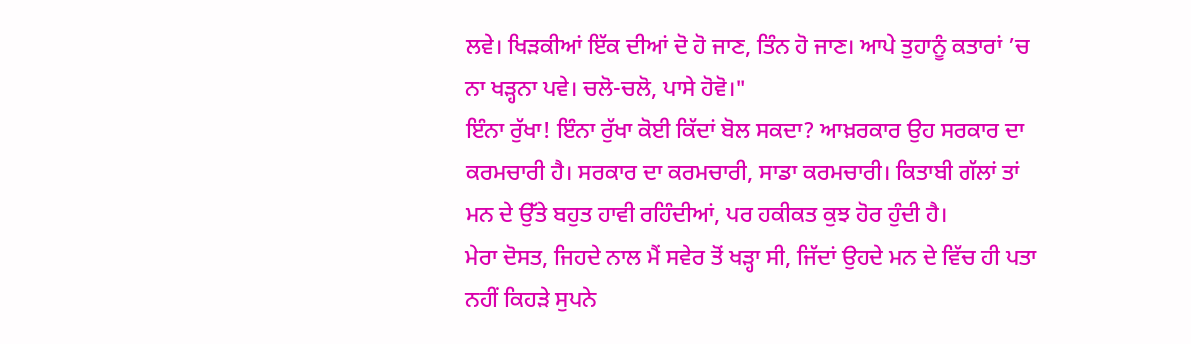ਲਵੇ। ਖਿੜਕੀਆਂ ਇੱਕ ਦੀਆਂ ਦੋ ਹੋ ਜਾਣ, ਤਿੰਨ ਹੋ ਜਾਣ। ਆਪੇ ਤੁਹਾਨੂੰ ਕਤਾਰਾਂ ’ਚ ਨਾ ਖੜ੍ਹਨਾ ਪਵੇ। ਚਲੋ-ਚਲੋ, ਪਾਸੇ ਹੋਵੋ।"
ਇੰਨਾ ਰੁੱਖਾ! ਇੰਨਾ ਰੁੱਖਾ ਕੋਈ ਕਿੱਦਾਂ ਬੋਲ ਸਕਦਾ? ਆਖ਼ਰਕਾਰ ਉਹ ਸਰਕਾਰ ਦਾ ਕਰਮਚਾਰੀ ਹੈ। ਸਰਕਾਰ ਦਾ ਕਰਮਚਾਰੀ, ਸਾਡਾ ਕਰਮਚਾਰੀ। ਕਿਤਾਬੀ ਗੱਲਾਂ ਤਾਂ ਮਨ ਦੇ ਉੱਤੇ ਬਹੁਤ ਹਾਵੀ ਰਹਿੰਦੀਆਂ, ਪਰ ਹਕੀਕਤ ਕੁਝ ਹੋਰ ਹੁੰਦੀ ਹੈ।
ਮੇਰਾ ਦੋਸਤ, ਜਿਹਦੇ ਨਾਲ ਮੈਂ ਸਵੇਰ ਤੋਂ ਖੜ੍ਹਾ ਸੀ, ਜਿੱਦਾਂ ਉਹਦੇ ਮਨ ਦੇ ਵਿੱਚ ਹੀ ਪਤਾ ਨਹੀਂ ਕਿਹੜੇ ਸੁਪਨੇ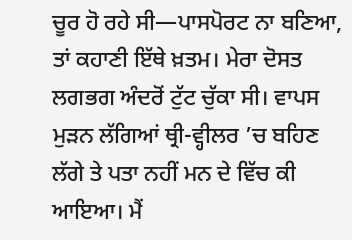ਚੂਰ ਹੋ ਰਹੇ ਸੀ—ਪਾਸਪੋਰਟ ਨਾ ਬਣਿਆ, ਤਾਂ ਕਹਾਣੀ ਇੱਥੇ ਖ਼ਤਮ। ਮੇਰਾ ਦੋਸਤ ਲਗਭਗ ਅੰਦਰੋਂ ਟੁੱਟ ਚੁੱਕਾ ਸੀ। ਵਾਪਸ ਮੁੜਨ ਲੱਗਿਆਂ ਥ੍ਰੀ-ਵ੍ਹੀਲਰ ’ਚ ਬਹਿਣ ਲੱਗੇ ਤੇ ਪਤਾ ਨਹੀਂ ਮਨ ਦੇ ਵਿੱਚ ਕੀ ਆਇਆ। ਮੈਂ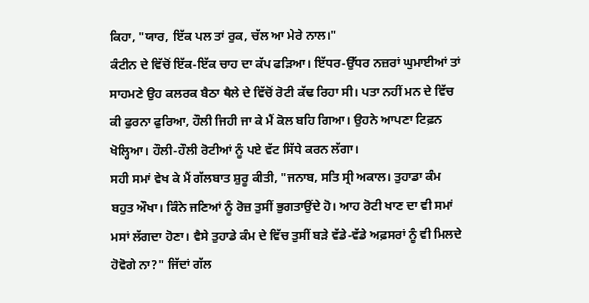ਕਿਹਾ, "ਯਾਰ, ਇੱਕ ਪਲ ਤਾਂ ਰੁਕ, ਚੱਲ ਆ ਮੇਰੇ ਨਾਲ।"
ਕੰਟੀਨ ਦੇ ਵਿੱਚੋਂ ਇੱਕ-ਇੱਕ ਚਾਹ ਦਾ ਕੱਪ ਫੜਿਆ। ਇੱਧਰ-ਉੱਧਰ ਨਜ਼ਰਾਂ ਘੁਮਾਈਆਂ ਤਾਂ ਸਾਹਮਣੇ ਉਹ ਕਲਰਕ ਬੈਠਾ ਥੈਲੇ ਦੇ ਵਿੱਚੋਂ ਰੋਟੀ ਕੱਢ ਰਿਹਾ ਸੀ। ਪਤਾ ਨਹੀਂ ਮਨ ਦੇ ਵਿੱਚ ਕੀ ਫੁਰਨਾ ਫੁਰਿਆ, ਹੌਲੀ ਜਿਹੀ ਜਾ ਕੇ ਮੈਂ ਕੋਲ ਬਹਿ ਗਿਆ। ਉਹਨੇ ਆਪਣਾ ਟਿਫ਼ਨ ਖੋਲ੍ਹਿਆ। ਹੌਲੀ-ਹੌਲੀ ਰੋਟੀਆਂ ਨੂੰ ਪਏ ਵੱਟ ਸਿੱਧੇ ਕਰਨ ਲੱਗਾ।
ਸਹੀ ਸਮਾਂ ਵੇਖ ਕੇ ਮੈਂ ਗੱਲਬਾਤ ਸ਼ੁਰੂ ਕੀਤੀ, "ਜਨਾਬ, ਸਤਿ ਸ੍ਰੀ ਅਕਾਲ। ਤੁਹਾਡਾ ਕੰਮ ਬਹੁਤ ਔਖਾ। ਕਿੰਨੇ ਜਣਿਆਂ ਨੂੰ ਰੋਜ਼ ਤੁਸੀਂ ਭੁਗਤਾਉਂਦੇ ਹੋ। ਆਹ ਰੋਟੀ ਖਾਣ ਦਾ ਵੀ ਸਮਾਂ ਮਸਾਂ ਲੱਗਦਾ ਹੋਣਾ। ਵੈਸੇ ਤੁਹਾਡੇ ਕੰਮ ਦੇ ਵਿੱਚ ਤੁਸੀਂ ਬੜੇ ਵੱਡੇ-ਵੱਡੇ ਅਫ਼ਸਰਾਂ ਨੂੰ ਵੀ ਮਿਲਦੇ ਹੋਵੋਗੇ ਨਾ?" ਜਿੱਦਾਂ ਗੱਲ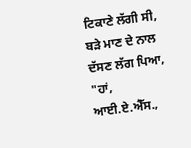ਟਿਕਾਣੇ ਲੱਗੀ ਸੀ, ਬੜੇ ਮਾਣ ਦੇ ਨਾਲ ਦੱਸਣ ਲੱਗ ਪਿਆ, "ਹਾਂ, ਆਈ.ਏ.ਐੱਸ.,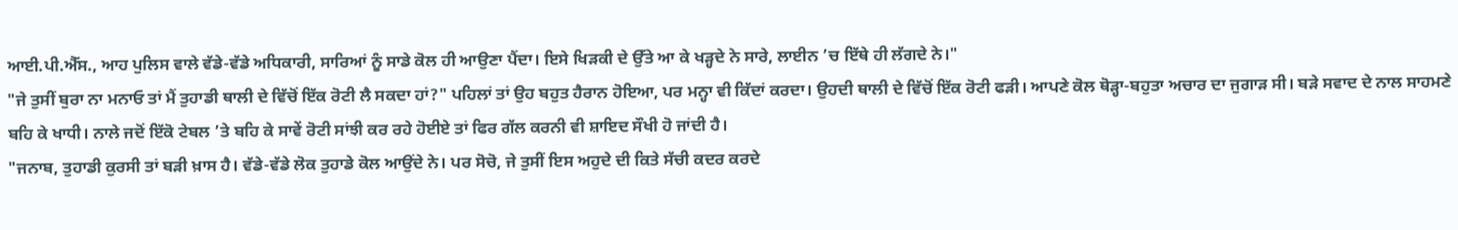ਆਈ.ਪੀ.ਐੱਸ., ਆਹ ਪੁਲਿਸ ਵਾਲੇ ਵੱਡੇ-ਵੱਡੇ ਅਧਿਕਾਰੀ, ਸਾਰਿਆਂ ਨੂੰ ਸਾਡੇ ਕੋਲ ਹੀ ਆਉਣਾ ਪੈਂਦਾ। ਇਸੇ ਖਿੜਕੀ ਦੇ ਉੱਤੇ ਆ ਕੇ ਖੜ੍ਹਦੇ ਨੇ ਸਾਰੇ, ਲਾਈਨ ’ਚ ਇੱਥੇ ਹੀ ਲੱਗਦੇ ਨੇ।"
"ਜੇ ਤੁਸੀਂ ਬੁਰਾ ਨਾ ਮਨਾਓ ਤਾਂ ਮੈਂ ਤੁਹਾਡੀ ਥਾਲੀ ਦੇ ਵਿੱਚੋਂ ਇੱਕ ਰੋਟੀ ਲੈ ਸਕਦਾ ਹਾਂ?" ਪਹਿਲਾਂ ਤਾਂ ਉਹ ਬਹੁਤ ਹੈਰਾਨ ਹੋਇਆ, ਪਰ ਮਨ੍ਹਾ ਵੀ ਕਿੱਦਾਂ ਕਰਦਾ। ਉਹਦੀ ਥਾਲੀ ਦੇ ਵਿੱਚੋਂ ਇੱਕ ਰੋਟੀ ਫੜੀ। ਆਪਣੇ ਕੋਲ ਥੋੜ੍ਹਾ-ਬਹੁਤਾ ਅਚਾਰ ਦਾ ਜੁਗਾੜ ਸੀ। ਬੜੇ ਸਵਾਦ ਦੇ ਨਾਲ ਸਾਹਮਣੇ ਬਹਿ ਕੇ ਖਾਧੀ। ਨਾਲੇ ਜਦੋਂ ਇੱਕੋ ਟੇਬਲ ’ਤੇ ਬਹਿ ਕੇ ਸਾਵੇਂ ਰੋਟੀ ਸਾਂਝੀ ਕਰ ਰਹੇ ਹੋਈਏ ਤਾਂ ਫਿਰ ਗੱਲ ਕਰਨੀ ਵੀ ਸ਼ਾਇਦ ਸੌਖੀ ਹੋ ਜਾਂਦੀ ਹੈ।
"ਜਨਾਬ, ਤੁਹਾਡੀ ਕੁਰਸੀ ਤਾਂ ਬੜੀ ਖ਼ਾਸ ਹੈ। ਵੱਡੇ-ਵੱਡੇ ਲੋਕ ਤੁਹਾਡੇ ਕੋਲ ਆਉਂਦੇ ਨੇ। ਪਰ ਸੋਚੋ, ਜੇ ਤੁਸੀਂ ਇਸ ਅਹੁਦੇ ਦੀ ਕਿਤੇ ਸੱਚੀ ਕਦਰ ਕਰਦੇ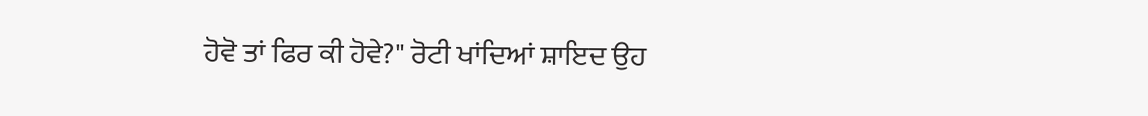ਹੋਵੋ ਤਾਂ ਫਿਰ ਕੀ ਹੋਵੇ?" ਰੋਟੀ ਖਾਂਦਿਆਂ ਸ਼ਾਇਦ ਉਹ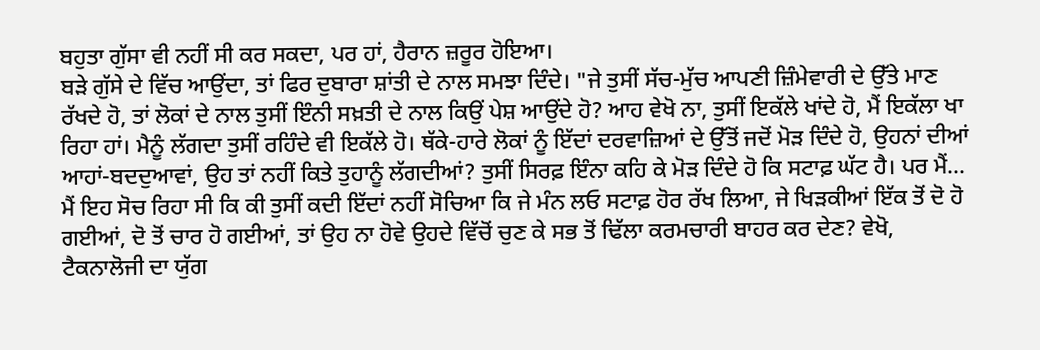ਬਹੁਤਾ ਗੁੱਸਾ ਵੀ ਨਹੀਂ ਸੀ ਕਰ ਸਕਦਾ, ਪਰ ਹਾਂ, ਹੈਰਾਨ ਜ਼ਰੂਰ ਹੋਇਆ।
ਬੜੇ ਗੁੱਸੇ ਦੇ ਵਿੱਚ ਆਉਂਦਾ, ਤਾਂ ਫਿਰ ਦੁਬਾਰਾ ਸ਼ਾਂਤੀ ਦੇ ਨਾਲ ਸਮਝਾ ਦਿੰਦੇ। "ਜੇ ਤੁਸੀਂ ਸੱਚ-ਮੁੱਚ ਆਪਣੀ ਜ਼ਿੰਮੇਵਾਰੀ ਦੇ ਉੱਤੇ ਮਾਣ ਰੱਖਦੇ ਹੋ, ਤਾਂ ਲੋਕਾਂ ਦੇ ਨਾਲ ਤੁਸੀਂ ਇੰਨੀ ਸਖ਼ਤੀ ਦੇ ਨਾਲ ਕਿਉਂ ਪੇਸ਼ ਆਉਂਦੇ ਹੋ? ਆਹ ਵੇਖੋ ਨਾ, ਤੁਸੀਂ ਇਕੱਲੇ ਖਾਂਦੇ ਹੋ, ਮੈਂ ਇਕੱਲਾ ਖਾ ਰਿਹਾ ਹਾਂ। ਮੈਨੂੰ ਲੱਗਦਾ ਤੁਸੀਂ ਰਹਿੰਦੇ ਵੀ ਇਕੱਲੇ ਹੋ। ਥੱਕੇ-ਹਾਰੇ ਲੋਕਾਂ ਨੂੰ ਇੱਦਾਂ ਦਰਵਾਜ਼ਿਆਂ ਦੇ ਉੱਤੋਂ ਜਦੋਂ ਮੋੜ ਦਿੰਦੇ ਹੋ, ਉਹਨਾਂ ਦੀਆਂ ਆਹਾਂ-ਬਦਦੁਆਵਾਂ, ਉਹ ਤਾਂ ਨਹੀਂ ਕਿਤੇ ਤੁਹਾਨੂੰ ਲੱਗਦੀਆਂ? ਤੁਸੀਂ ਸਿਰਫ਼ ਇੰਨਾ ਕਹਿ ਕੇ ਮੋੜ ਦਿੰਦੇ ਹੋ ਕਿ ਸਟਾਫ਼ ਘੱਟ ਹੈ। ਪਰ ਮੈਂ... ਮੈਂ ਇਹ ਸੋਚ ਰਿਹਾ ਸੀ ਕਿ ਕੀ ਤੁਸੀਂ ਕਦੀ ਇੱਦਾਂ ਨਹੀਂ ਸੋਚਿਆ ਕਿ ਜੇ ਮੰਨ ਲਓ ਸਟਾਫ਼ ਹੋਰ ਰੱਖ ਲਿਆ, ਜੇ ਖਿੜਕੀਆਂ ਇੱਕ ਤੋਂ ਦੋ ਹੋ ਗਈਆਂ, ਦੋ ਤੋਂ ਚਾਰ ਹੋ ਗਈਆਂ, ਤਾਂ ਉਹ ਨਾ ਹੋਵੇ ਉਹਦੇ ਵਿੱਚੋਂ ਚੁਣ ਕੇ ਸਭ ਤੋਂ ਢਿੱਲਾ ਕਰਮਚਾਰੀ ਬਾਹਰ ਕਰ ਦੇਣ? ਵੇਖੋ, ਟੈਕਨਾਲੋਜੀ ਦਾ ਯੁੱਗ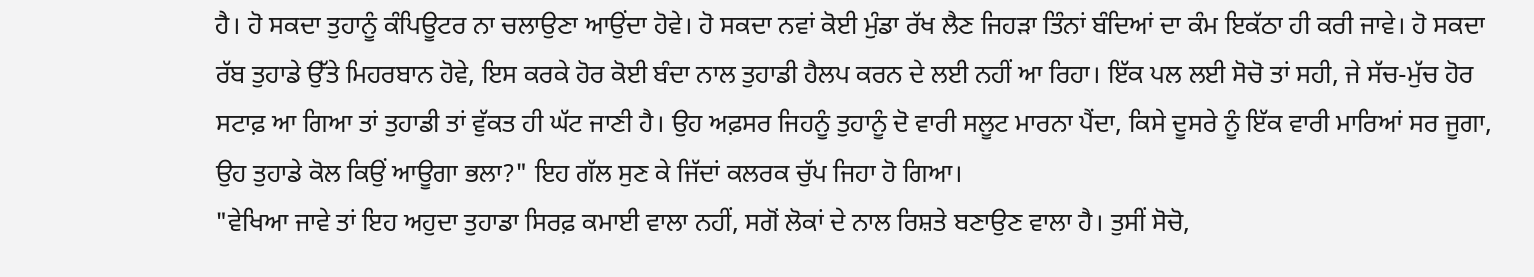ਹੈ। ਹੋ ਸਕਦਾ ਤੁਹਾਨੂੰ ਕੰਪਿਊਟਰ ਨਾ ਚਲਾਉਣਾ ਆਉਂਦਾ ਹੋਵੇ। ਹੋ ਸਕਦਾ ਨਵਾਂ ਕੋਈ ਮੁੰਡਾ ਰੱਖ ਲੈਣ ਜਿਹੜਾ ਤਿੰਨਾਂ ਬੰਦਿਆਂ ਦਾ ਕੰਮ ਇਕੱਠਾ ਹੀ ਕਰੀ ਜਾਵੇ। ਹੋ ਸਕਦਾ ਰੱਬ ਤੁਹਾਡੇ ਉੱਤੇ ਮਿਹਰਬਾਨ ਹੋਵੇ, ਇਸ ਕਰਕੇ ਹੋਰ ਕੋਈ ਬੰਦਾ ਨਾਲ ਤੁਹਾਡੀ ਹੈਲਪ ਕਰਨ ਦੇ ਲਈ ਨਹੀਂ ਆ ਰਿਹਾ। ਇੱਕ ਪਲ ਲਈ ਸੋਚੋ ਤਾਂ ਸਹੀ, ਜੇ ਸੱਚ-ਮੁੱਚ ਹੋਰ ਸਟਾਫ਼ ਆ ਗਿਆ ਤਾਂ ਤੁਹਾਡੀ ਤਾਂ ਵੁੱਕਤ ਹੀ ਘੱਟ ਜਾਣੀ ਹੈ। ਉਹ ਅਫ਼ਸਰ ਜਿਹਨੂੰ ਤੁਹਾਨੂੰ ਦੋ ਵਾਰੀ ਸਲੂਟ ਮਾਰਨਾ ਪੈਂਦਾ, ਕਿਸੇ ਦੂਸਰੇ ਨੂੰ ਇੱਕ ਵਾਰੀ ਮਾਰਿਆਂ ਸਰ ਜੂਗਾ, ਉਹ ਤੁਹਾਡੇ ਕੋਲ ਕਿਉਂ ਆਊਗਾ ਭਲਾ?" ਇਹ ਗੱਲ ਸੁਣ ਕੇ ਜਿੱਦਾਂ ਕਲਰਕ ਚੁੱਪ ਜਿਹਾ ਹੋ ਗਿਆ।
"ਵੇਖਿਆ ਜਾਵੇ ਤਾਂ ਇਹ ਅਹੁਦਾ ਤੁਹਾਡਾ ਸਿਰਫ਼ ਕਮਾਈ ਵਾਲਾ ਨਹੀਂ, ਸਗੋਂ ਲੋਕਾਂ ਦੇ ਨਾਲ ਰਿਸ਼ਤੇ ਬਣਾਉਣ ਵਾਲਾ ਹੈ। ਤੁਸੀਂ ਸੋਚੋ,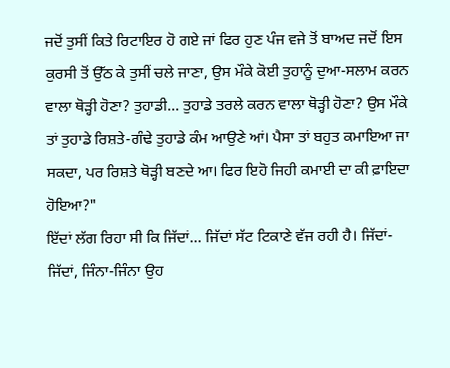ਜਦੋਂ ਤੁਸੀਂ ਕਿਤੇ ਰਿਟਾਇਰ ਹੋ ਗਏ ਜਾਂ ਫਿਰ ਹੁਣ ਪੰਜ ਵਜੇ ਤੋਂ ਬਾਅਦ ਜਦੋਂ ਇਸ ਕੁਰਸੀ ਤੋਂ ਉੱਠ ਕੇ ਤੁਸੀਂ ਚਲੇ ਜਾਣਾ, ਉਸ ਮੌਕੇ ਕੋਈ ਤੁਹਾਨੂੰ ਦੁਆ-ਸਲਾਮ ਕਰਨ ਵਾਲਾ ਥੋੜ੍ਹੀ ਹੋਣਾ? ਤੁਹਾਡੀ... ਤੁਹਾਡੇ ਤਰਲੇ ਕਰਨ ਵਾਲਾ ਥੋੜ੍ਹੀ ਹੋਣਾ? ਉਸ ਮੌਕੇ ਤਾਂ ਤੁਹਾਡੇ ਰਿਸ਼ਤੇ-ਗੰਢੇ ਤੁਹਾਡੇ ਕੰਮ ਆਉਣੇ ਆਂ। ਪੈਸਾ ਤਾਂ ਬਹੁਤ ਕਮਾਇਆ ਜਾ ਸਕਦਾ, ਪਰ ਰਿਸ਼ਤੇ ਥੋੜ੍ਹੀ ਬਣਦੇ ਆ। ਫਿਰ ਇਹੋ ਜਿਹੀ ਕਮਾਈ ਦਾ ਕੀ ਫ਼ਾਇਦਾ ਹੋਇਆ?"
ਇੱਦਾਂ ਲੱਗ ਰਿਹਾ ਸੀ ਕਿ ਜਿੱਦਾਂ... ਜਿੱਦਾਂ ਸੱਟ ਟਿਕਾਣੇ ਵੱਜ ਰਹੀ ਹੈ। ਜਿੱਦਾਂ-ਜਿੱਦਾਂ, ਜਿੰਨਾ-ਜਿੰਨਾ ਉਹ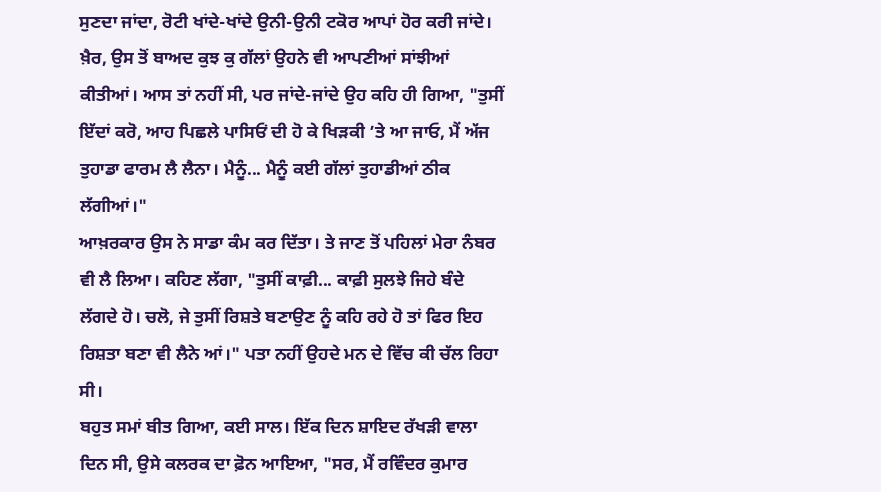ਸੁਣਦਾ ਜਾਂਦਾ, ਰੋਟੀ ਖਾਂਦੇ-ਖਾਂਦੇ ਉਨੀ-ਉਨੀ ਟਕੋਰ ਆਪਾਂ ਹੋਰ ਕਰੀ ਜਾਂਦੇ। ਖ਼ੈਰ, ਉਸ ਤੋਂ ਬਾਅਦ ਕੁਝ ਕੁ ਗੱਲਾਂ ਉਹਨੇ ਵੀ ਆਪਣੀਆਂ ਸਾਂਝੀਆਂ ਕੀਤੀਆਂ। ਆਸ ਤਾਂ ਨਹੀਂ ਸੀ, ਪਰ ਜਾਂਦੇ-ਜਾਂਦੇ ਉਹ ਕਹਿ ਹੀ ਗਿਆ, "ਤੁਸੀਂ ਇੱਦਾਂ ਕਰੋ, ਆਹ ਪਿਛਲੇ ਪਾਸਿਓਂ ਦੀ ਹੋ ਕੇ ਖਿੜਕੀ ’ਤੇ ਆ ਜਾਓ, ਮੈਂ ਅੱਜ ਤੁਹਾਡਾ ਫਾਰਮ ਲੈ ਲੈਨਾ। ਮੈਨੂੰ... ਮੈਨੂੰ ਕਈ ਗੱਲਾਂ ਤੁਹਾਡੀਆਂ ਠੀਕ ਲੱਗੀਆਂ।"
ਆਖ਼ਰਕਾਰ ਉਸ ਨੇ ਸਾਡਾ ਕੰਮ ਕਰ ਦਿੱਤਾ। ਤੇ ਜਾਣ ਤੋਂ ਪਹਿਲਾਂ ਮੇਰਾ ਨੰਬਰ ਵੀ ਲੈ ਲਿਆ। ਕਹਿਣ ਲੱਗਾ, "ਤੁਸੀਂ ਕਾਫ਼ੀ... ਕਾਫ਼ੀ ਸੁਲਝੇ ਜਿਹੇ ਬੰਦੇ ਲੱਗਦੇ ਹੋ। ਚਲੋ, ਜੇ ਤੁਸੀਂ ਰਿਸ਼ਤੇ ਬਣਾਉਣ ਨੂੰ ਕਹਿ ਰਹੇ ਹੋ ਤਾਂ ਫਿਰ ਇਹ ਰਿਸ਼ਤਾ ਬਣਾ ਵੀ ਲੈਨੇ ਆਂ।" ਪਤਾ ਨਹੀਂ ਉਹਦੇ ਮਨ ਦੇ ਵਿੱਚ ਕੀ ਚੱਲ ਰਿਹਾ ਸੀ।
ਬਹੁਤ ਸਮਾਂ ਬੀਤ ਗਿਆ, ਕਈ ਸਾਲ। ਇੱਕ ਦਿਨ ਸ਼ਾਇਦ ਰੱਖੜੀ ਵਾਲਾ ਦਿਨ ਸੀ, ਉਸੇ ਕਲਰਕ ਦਾ ਫ਼ੋਨ ਆਇਆ, "ਸਰ, ਮੈਂ ਰਵਿੰਦਰ ਕੁਮਾਰ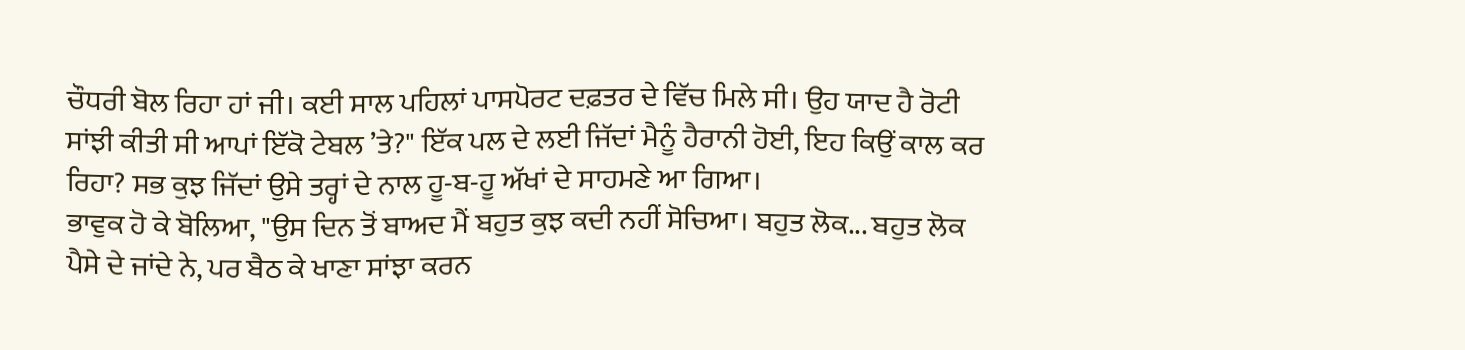ਚੌਧਰੀ ਬੋਲ ਰਿਹਾ ਹਾਂ ਜੀ। ਕਈ ਸਾਲ ਪਹਿਲਾਂ ਪਾਸਪੋਰਟ ਦਫ਼ਤਰ ਦੇ ਵਿੱਚ ਮਿਲੇ ਸੀ। ਉਹ ਯਾਦ ਹੈ ਰੋਟੀ ਸਾਂਝੀ ਕੀਤੀ ਸੀ ਆਪਾਂ ਇੱਕੋ ਟੇਬਲ ’ਤੇ?" ਇੱਕ ਪਲ ਦੇ ਲਈ ਜਿੱਦਾਂ ਮੈਨੂੰ ਹੈਰਾਨੀ ਹੋਈ, ਇਹ ਕਿਉਂ ਕਾਲ ਕਰ ਰਿਹਾ? ਸਭ ਕੁਝ ਜਿੱਦਾਂ ਉਸੇ ਤਰ੍ਹਾਂ ਦੇ ਨਾਲ ਹੂ-ਬ-ਹੂ ਅੱਖਾਂ ਦੇ ਸਾਹਮਣੇ ਆ ਗਿਆ।
ਭਾਵੁਕ ਹੋ ਕੇ ਬੋਲਿਆ, "ਉਸ ਦਿਨ ਤੋਂ ਬਾਅਦ ਮੈਂ ਬਹੁਤ ਕੁਝ ਕਦੀ ਨਹੀਂ ਸੋਚਿਆ। ਬਹੁਤ ਲੋਕ... ਬਹੁਤ ਲੋਕ ਪੈਸੇ ਦੇ ਜਾਂਦੇ ਨੇ, ਪਰ ਬੈਠ ਕੇ ਖਾਣਾ ਸਾਂਝਾ ਕਰਨ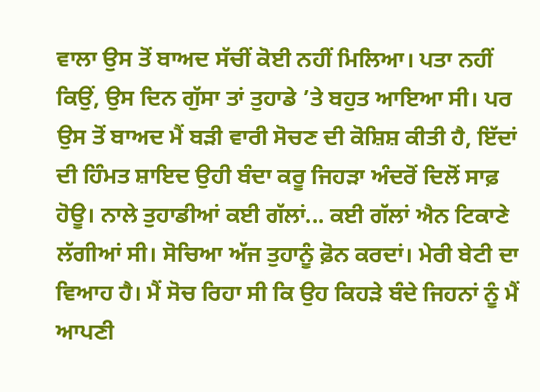ਵਾਲਾ ਉਸ ਤੋਂ ਬਾਅਦ ਸੱਚੀਂ ਕੋਈ ਨਹੀਂ ਮਿਲਿਆ। ਪਤਾ ਨਹੀਂ ਕਿਉਂ, ਉਸ ਦਿਨ ਗੁੱਸਾ ਤਾਂ ਤੁਹਾਡੇ ’ਤੇ ਬਹੁਤ ਆਇਆ ਸੀ। ਪਰ ਉਸ ਤੋਂ ਬਾਅਦ ਮੈਂ ਬੜੀ ਵਾਰੀ ਸੋਚਣ ਦੀ ਕੋਸ਼ਿਸ਼ ਕੀਤੀ ਹੈ, ਇੱਦਾਂ ਦੀ ਹਿੰਮਤ ਸ਼ਾਇਦ ਉਹੀ ਬੰਦਾ ਕਰੂ ਜਿਹੜਾ ਅੰਦਰੋਂ ਦਿਲੋਂ ਸਾਫ਼ ਹੋਊ। ਨਾਲੇ ਤੁਹਾਡੀਆਂ ਕਈ ਗੱਲਾਂ... ਕਈ ਗੱਲਾਂ ਐਨ ਟਿਕਾਣੇ ਲੱਗੀਆਂ ਸੀ। ਸੋਚਿਆ ਅੱਜ ਤੁਹਾਨੂੰ ਫ਼ੋਨ ਕਰਦਾਂ। ਮੇਰੀ ਬੇਟੀ ਦਾ ਵਿਆਹ ਹੈ। ਮੈਂ ਸੋਚ ਰਿਹਾ ਸੀ ਕਿ ਉਹ ਕਿਹੜੇ ਬੰਦੇ ਜਿਹਨਾਂ ਨੂੰ ਮੈਂ ਆਪਣੀ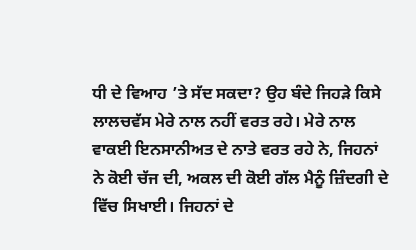ਧੀ ਦੇ ਵਿਆਹ ’ਤੇ ਸੱਦ ਸਕਦਾ? ਉਹ ਬੰਦੇ ਜਿਹੜੇ ਕਿਸੇ ਲਾਲਚਵੱਸ ਮੇਰੇ ਨਾਲ ਨਹੀਂ ਵਰਤ ਰਹੇ। ਮੇਰੇ ਨਾਲ ਵਾਕਈ ਇਨਸਾਨੀਅਤ ਦੇ ਨਾਤੇ ਵਰਤ ਰਹੇ ਨੇ, ਜਿਹਨਾਂ ਨੇ ਕੋਈ ਚੱਜ ਦੀ, ਅਕਲ ਦੀ ਕੋਈ ਗੱਲ ਮੈਨੂੰ ਜ਼ਿੰਦਗੀ ਦੇ ਵਿੱਚ ਸਿਖਾਈ। ਜਿਹਨਾਂ ਦੇ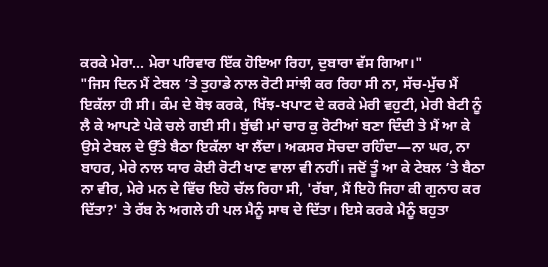ਕਰਕੇ ਮੇਰਾ... ਮੇਰਾ ਪਰਿਵਾਰ ਇੱਕ ਹੋਇਆ ਰਿਹਾ, ਦੁਬਾਰਾ ਵੱਸ ਗਿਆ।"
"ਜਿਸ ਦਿਨ ਮੈਂ ਟੇਬਲ ’ਤੇ ਤੁਹਾਡੇ ਨਾਲ ਰੋਟੀ ਸਾਂਝੀ ਕਰ ਰਿਹਾ ਸੀ ਨਾ, ਸੱਚ-ਮੁੱਚ ਮੈਂ ਇਕੱਲਾ ਹੀ ਸੀ। ਕੰਮ ਦੇ ਬੋਝ ਕਰਕੇ, ਖਿੱਝ-ਖਪਾਟ ਦੇ ਕਰਕੇ ਮੇਰੀ ਵਹੁਟੀ, ਮੇਰੀ ਬੇਟੀ ਨੂੰ ਲੈ ਕੇ ਆਪਣੇ ਪੇਕੇ ਚਲੇ ਗਈ ਸੀ। ਬੁੱਢੀ ਮਾਂ ਚਾਰ ਕੁ ਰੋਟੀਆਂ ਬਣਾ ਦਿੰਦੀ ਤੇ ਮੈਂ ਆ ਕੇ ਉਸੇ ਟੇਬਲ ਦੇ ਉੱਤੇ ਬੈਠਾ ਇਕੱਲਾ ਖਾ ਲੈਂਦਾ। ਅਕਸਰ ਸੋਚਦਾ ਰਹਿੰਦਾ—ਨਾ ਘਰ, ਨਾ ਬਾਹਰ, ਮੇਰੇ ਨਾਲ ਯਾਰ ਕੋਈ ਰੋਟੀ ਖਾਣ ਵਾਲਾ ਵੀ ਨਹੀਂ। ਜਦੋਂ ਤੂੰ ਆ ਕੇ ਟੇਬਲ ’ਤੇ ਬੈਠਾ ਨਾ ਵੀਰ, ਮੇਰੇ ਮਨ ਦੇ ਵਿੱਚ ਇਹੋ ਚੱਲ ਰਿਹਾ ਸੀ, 'ਰੱਬਾ, ਮੈਂ ਇਹੋ ਜਿਹਾ ਕੀ ਗੁਨਾਹ ਕਰ ਦਿੱਤਾ?' ਤੇ ਰੱਬ ਨੇ ਅਗਲੇ ਹੀ ਪਲ ਮੈਨੂੰ ਸਾਥ ਦੇ ਦਿੱਤਾ। ਇਸੇ ਕਰਕੇ ਮੈਨੂੰ ਬਹੁਤਾ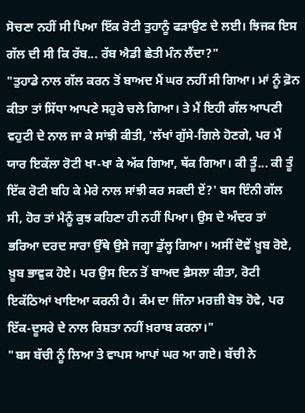ਸੋਚਣਾ ਨਹੀਂ ਸੀ ਪਿਆ ਇੱਕ ਰੋਟੀ ਤੁਹਾਨੂੰ ਫੜਾਉਣ ਦੇ ਲਈ। ਝਿਜਕ ਇਸ ਗੱਲ ਦੀ ਸੀ ਕਿ ਰੱਬ... ਰੱਬ ਐਡੀ ਛੇਤੀ ਮੰਨ ਲੈਂਦਾ?"
"ਤੁਹਾਡੇ ਨਾਲ ਗੱਲ ਕਰਨ ਤੋਂ ਬਾਅਦ ਮੈਂ ਘਰ ਨਹੀਂ ਸੀ ਗਿਆ। ਮਾਂ ਨੂੰ ਫ਼ੋਨ ਕੀਤਾ ਤਾਂ ਸਿੱਧਾ ਆਪਣੇ ਸਹੁਰੇ ਚਲੇ ਗਿਆ। ਤੇ ਮੈਂ ਇਹੀ ਗੱਲ ਆਪਣੀ ਵਹੁਟੀ ਦੇ ਨਾਲ ਜਾ ਕੇ ਸਾਂਝੀ ਕੀਤੀ, 'ਲੱਖਾਂ ਗੁੱਸੇ-ਗਿਲੇ ਹੋਣਗੇ, ਪਰ ਮੈਂ ਯਾਰ ਇਕੱਲਾ ਰੋਟੀ ਖਾ-ਖਾ ਕੇ ਅੱਕ ਗਿਆ, ਥੱਕ ਗਿਆ। ਕੀ ਤੂੰ... ਕੀ ਤੂੰ ਇੱਕ ਰੋਟੀ ਬਹਿ ਕੇ ਮੇਰੇ ਨਾਲ ਸਾਂਝੀ ਕਰ ਸਕਦੀ ਏਂ?' ਬਸ ਇੰਨੀ ਗੱਲ ਸੀ, ਹੋਰ ਤਾਂ ਮੈਨੂੰ ਕੁਝ ਕਹਿਣਾ ਹੀ ਨਹੀਂ ਪਿਆ। ਉਸ ਦੇ ਅੰਦਰ ਤਾਂ ਭਰਿਆ ਦਰਦ ਸਾਰਾ ਉੱਥੇ ਉਸੇ ਜਗ੍ਹਾ ਡੁੱਲ੍ਹ ਗਿਆ। ਅਸੀਂ ਦੋਵੇਂ ਖ਼ੂਬ ਰੋਏ, ਖ਼ੂਬ ਭਾਵੁਕ ਹੋਏ। ਪਰ ਉਸ ਦਿਨ ਤੋਂ ਬਾਅਦ ਫ਼ੈਸਲਾ ਕੀਤਾ, ਰੋਟੀ ਇਕੱਠਿਆਂ ਖਾਇਆ ਕਰਨੀ ਹੈ। ਕੰਮ ਦਾ ਜਿੰਨਾ ਮਰਜ਼ੀ ਬੋਝ ਹੋਵੇ, ਪਰ ਇੱਕ-ਦੂਸਰੇ ਦੇ ਨਾਲ ਰਿਸ਼ਤਾ ਨਹੀਂ ਖ਼ਰਾਬ ਕਰਨਾ।"
"ਬਸ ਬੱਚੀ ਨੂੰ ਲਿਆ ਤੇ ਵਾਪਸ ਆਪਾਂ ਘਰ ਆ ਗਏ। ਬੱਚੀ ਨੇ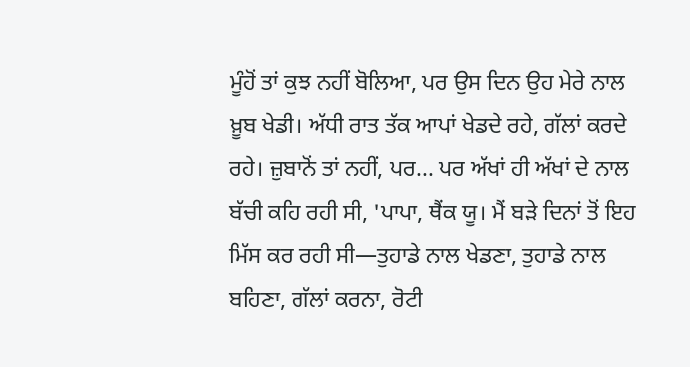ਮੂੰਹੋਂ ਤਾਂ ਕੁਝ ਨਹੀਂ ਬੋਲਿਆ, ਪਰ ਉਸ ਦਿਨ ਉਹ ਮੇਰੇ ਨਾਲ ਖ਼ੂਬ ਖੇਡੀ। ਅੱਧੀ ਰਾਤ ਤੱਕ ਆਪਾਂ ਖੇਡਦੇ ਰਹੇ, ਗੱਲਾਂ ਕਰਦੇ ਰਹੇ। ਜ਼ੁਬਾਨੋਂ ਤਾਂ ਨਹੀਂ, ਪਰ... ਪਰ ਅੱਖਾਂ ਹੀ ਅੱਖਾਂ ਦੇ ਨਾਲ ਬੱਚੀ ਕਹਿ ਰਹੀ ਸੀ, 'ਪਾਪਾ, ਥੈਂਕ ਯੂ। ਮੈਂ ਬੜੇ ਦਿਨਾਂ ਤੋਂ ਇਹ ਮਿੱਸ ਕਰ ਰਹੀ ਸੀ—ਤੁਹਾਡੇ ਨਾਲ ਖੇਡਣਾ, ਤੁਹਾਡੇ ਨਾਲ ਬਹਿਣਾ, ਗੱਲਾਂ ਕਰਨਾ, ਰੋਟੀ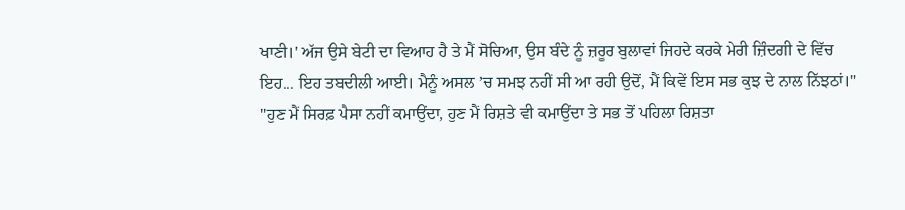ਖਾਣੀ।' ਅੱਜ ਉਸੇ ਬੇਟੀ ਦਾ ਵਿਆਹ ਹੈ ਤੇ ਮੈਂ ਸੋਚਿਆ, ਉਸ ਬੰਦੇ ਨੂੰ ਜ਼ਰੂਰ ਬੁਲਾਵਾਂ ਜਿਹਦੇ ਕਰਕੇ ਮੇਰੀ ਜ਼ਿੰਦਗੀ ਦੇ ਵਿੱਚ ਇਹ... ਇਹ ਤਬਦੀਲੀ ਆਈ। ਮੈਨੂੰ ਅਸਲ ’ਚ ਸਮਝ ਨਹੀਂ ਸੀ ਆ ਰਹੀ ਉਦੋਂ, ਮੈਂ ਕਿਵੇਂ ਇਸ ਸਭ ਕੁਝ ਦੇ ਨਾਲ ਨਿੱਝਠਾਂ।"
"ਹੁਣ ਮੈਂ ਸਿਰਫ਼ ਪੈਸਾ ਨਹੀਂ ਕਮਾਉਂਦਾ, ਹੁਣ ਮੈਂ ਰਿਸ਼ਤੇ ਵੀ ਕਮਾਉਂਦਾ ਤੇ ਸਭ ਤੋਂ ਪਹਿਲਾ ਰਿਸ਼ਤਾ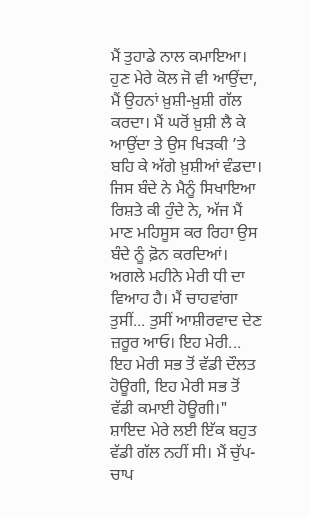ਮੈਂ ਤੁਹਾਡੇ ਨਾਲ ਕਮਾਇਆ। ਹੁਣ ਮੇਰੇ ਕੋਲ ਜੋ ਵੀ ਆਉਂਦਾ, ਮੈਂ ਉਹਨਾਂ ਖ਼ੁਸ਼ੀ-ਖ਼ੁਸ਼ੀ ਗੱਲ ਕਰਦਾ। ਮੈਂ ਘਰੋਂ ਖ਼ੁਸ਼ੀ ਲੈ ਕੇ ਆਉਂਦਾ ਤੇ ਉਸ ਖਿੜਕੀ ’ਤੇ ਬਹਿ ਕੇ ਅੱਗੇ ਖ਼ੁਸ਼ੀਆਂ ਵੰਡਦਾ। ਜਿਸ ਬੰਦੇ ਨੇ ਮੈਨੂੰ ਸਿਖਾਇਆ ਰਿਸ਼ਤੇ ਕੀ ਹੁੰਦੇ ਨੇ, ਅੱਜ ਮੈਂ ਮਾਣ ਮਹਿਸੂਸ ਕਰ ਰਿਹਾ ਉਸ ਬੰਦੇ ਨੂੰ ਫ਼ੋਨ ਕਰਦਿਆਂ। ਅਗਲੇ ਮਹੀਨੇ ਮੇਰੀ ਧੀ ਦਾ ਵਿਆਹ ਹੈ। ਮੈਂ ਚਾਹਵਾਂਗਾ ਤੁਸੀਂ... ਤੁਸੀਂ ਆਸ਼ੀਰਵਾਦ ਦੇਣ ਜ਼ਰੂਰ ਆਓ। ਇਹ ਮੇਰੀ... ਇਹ ਮੇਰੀ ਸਭ ਤੋਂ ਵੱਡੀ ਦੌਲਤ ਹੋਊਗੀ, ਇਹ ਮੇਰੀ ਸਭ ਤੋਂ ਵੱਡੀ ਕਮਾਈ ਹੋਊਗੀ।"
ਸ਼ਾਇਦ ਮੇਰੇ ਲਈ ਇੱਕ ਬਹੁਤ ਵੱਡੀ ਗੱਲ ਨਹੀਂ ਸੀ। ਮੈਂ ਚੁੱਪ-ਚਾਪ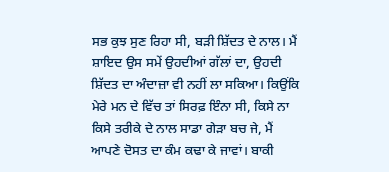ਸਭ ਕੁਝ ਸੁਣ ਰਿਹਾ ਸੀ, ਬੜੀ ਸ਼ਿੱਦਤ ਦੇ ਨਾਲ। ਮੈਂ ਸ਼ਾਇਦ ਉਸ ਸਮੇਂ ਉਹਦੀਆਂ ਗੱਲਾਂ ਦਾ, ਉਹਦੀ ਸ਼ਿੱਦਤ ਦਾ ਅੰਦਾਜ਼ਾ ਵੀ ਨਹੀਂ ਲਾ ਸਕਿਆ। ਕਿਉਂਕਿ ਮੇਰੇ ਮਨ ਦੇ ਵਿੱਚ ਤਾਂ ਸਿਰਫ਼ ਇੰਨਾ ਸੀ, ਕਿਸੇ ਨਾ ਕਿਸੇ ਤਰੀਕੇ ਦੇ ਨਾਲ ਸਾਡਾ ਗੇੜਾ ਬਚ ਜੇ, ਮੈਂ ਆਪਣੇ ਦੋਸਤ ਦਾ ਕੰਮ ਕਢਾ ਕੇ ਜਾਵਾਂ। ਬਾਕੀ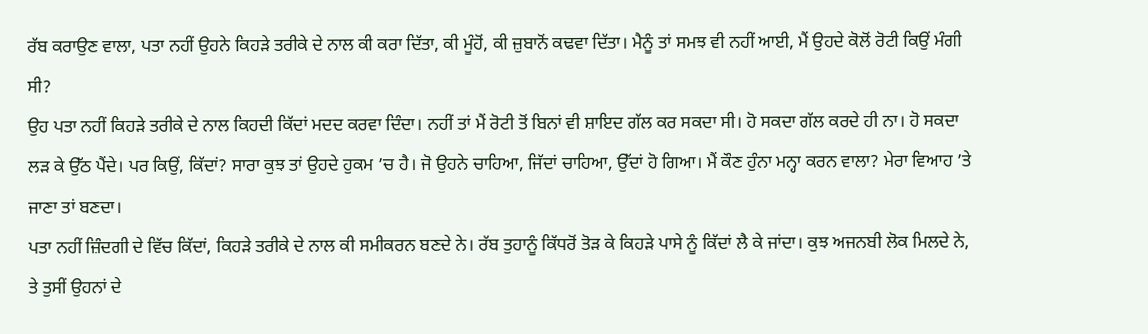ਰੱਬ ਕਰਾਉਣ ਵਾਲਾ, ਪਤਾ ਨਹੀਂ ਉਹਨੇ ਕਿਹੜੇ ਤਰੀਕੇ ਦੇ ਨਾਲ ਕੀ ਕਰਾ ਦਿੱਤਾ, ਕੀ ਮੂੰਹੋਂ, ਕੀ ਜ਼ੁਬਾਨੋਂ ਕਢਵਾ ਦਿੱਤਾ। ਮੈਨੂੰ ਤਾਂ ਸਮਝ ਵੀ ਨਹੀਂ ਆਈ, ਮੈਂ ਉਹਦੇ ਕੋਲੋਂ ਰੋਟੀ ਕਿਉਂ ਮੰਗੀ ਸੀ?
ਉਹ ਪਤਾ ਨਹੀਂ ਕਿਹੜੇ ਤਰੀਕੇ ਦੇ ਨਾਲ ਕਿਹਦੀ ਕਿੱਦਾਂ ਮਦਦ ਕਰਵਾ ਦਿੰਦਾ। ਨਹੀਂ ਤਾਂ ਮੈਂ ਰੋਟੀ ਤੋਂ ਬਿਨਾਂ ਵੀ ਸ਼ਾਇਦ ਗੱਲ ਕਰ ਸਕਦਾ ਸੀ। ਹੋ ਸਕਦਾ ਗੱਲ ਕਰਦੇ ਹੀ ਨਾ। ਹੋ ਸਕਦਾ ਲੜ ਕੇ ਉੱਠ ਪੈਂਦੇ। ਪਰ ਕਿਉਂ, ਕਿੱਦਾਂ? ਸਾਰਾ ਕੁਝ ਤਾਂ ਉਹਦੇ ਹੁਕਮ ’ਚ ਹੈ। ਜੋ ਉਹਨੇ ਚਾਹਿਆ, ਜਿੱਦਾਂ ਚਾਹਿਆ, ਉੱਦਾਂ ਹੋ ਗਿਆ। ਮੈਂ ਕੌਣ ਹੁੰਨਾ ਮਨ੍ਹਾ ਕਰਨ ਵਾਲਾ? ਮੇਰਾ ਵਿਆਹ ’ਤੇ ਜਾਣਾ ਤਾਂ ਬਣਦਾ।
ਪਤਾ ਨਹੀਂ ਜ਼ਿੰਦਗੀ ਦੇ ਵਿੱਚ ਕਿੱਦਾਂ, ਕਿਹੜੇ ਤਰੀਕੇ ਦੇ ਨਾਲ ਕੀ ਸਮੀਕਰਨ ਬਣਦੇ ਨੇ। ਰੱਬ ਤੁਹਾਨੂੰ ਕਿੱਧਰੋਂ ਤੋੜ ਕੇ ਕਿਹੜੇ ਪਾਸੇ ਨੂੰ ਕਿੱਦਾਂ ਲੈ ਕੇ ਜਾਂਦਾ। ਕੁਝ ਅਜਨਬੀ ਲੋਕ ਮਿਲਦੇ ਨੇ, ਤੇ ਤੁਸੀਂ ਉਹਨਾਂ ਦੇ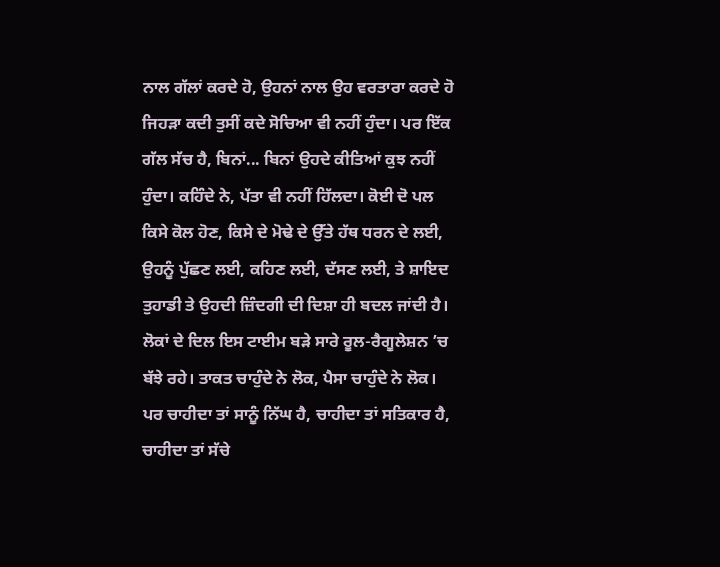ਨਾਲ ਗੱਲਾਂ ਕਰਦੇ ਹੋ, ਉਹਨਾਂ ਨਾਲ ਉਹ ਵਰਤਾਰਾ ਕਰਦੇ ਹੋ ਜਿਹੜਾ ਕਦੀ ਤੁਸੀਂ ਕਦੇ ਸੋਚਿਆ ਵੀ ਨਹੀਂ ਹੁੰਦਾ। ਪਰ ਇੱਕ ਗੱਲ ਸੱਚ ਹੈ, ਬਿਨਾਂ... ਬਿਨਾਂ ਉਹਦੇ ਕੀਤਿਆਂ ਕੁਝ ਨਹੀਂ ਹੁੰਦਾ। ਕਹਿੰਦੇ ਨੇ, ਪੱਤਾ ਵੀ ਨਹੀਂ ਹਿੱਲਦਾ। ਕੋਈ ਦੋ ਪਲ ਕਿਸੇ ਕੋਲ ਹੋਣ, ਕਿਸੇ ਦੇ ਮੋਢੇ ਦੇ ਉੱਤੇ ਹੱਥ ਧਰਨ ਦੇ ਲਈ, ਉਹਨੂੰ ਪੁੱਛਣ ਲਈ, ਕਹਿਣ ਲਈ, ਦੱਸਣ ਲਈ, ਤੇ ਸ਼ਾਇਦ ਤੁਹਾਡੀ ਤੇ ਉਹਦੀ ਜ਼ਿੰਦਗੀ ਦੀ ਦਿਸ਼ਾ ਹੀ ਬਦਲ ਜਾਂਦੀ ਹੈ।
ਲੋਕਾਂ ਦੇ ਦਿਲ ਇਸ ਟਾਈਮ ਬੜੇ ਸਾਰੇ ਰੂਲ-ਰੈਗੂਲੇਸ਼ਨ ’ਚ ਬੱਝੇ ਰਹੇ। ਤਾਕਤ ਚਾਹੁੰਦੇ ਨੇ ਲੋਕ, ਪੈਸਾ ਚਾਹੁੰਦੇ ਨੇ ਲੋਕ। ਪਰ ਚਾਹੀਦਾ ਤਾਂ ਸਾਨੂੰ ਨਿੱਘ ਹੈ, ਚਾਹੀਦਾ ਤਾਂ ਸਤਿਕਾਰ ਹੈ, ਚਾਹੀਦਾ ਤਾਂ ਸੱਚੇ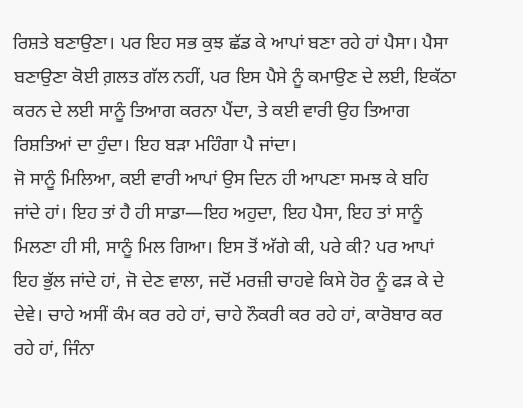ਰਿਸ਼ਤੇ ਬਣਾਉਣਾ। ਪਰ ਇਹ ਸਭ ਕੁਝ ਛੱਡ ਕੇ ਆਪਾਂ ਬਣਾ ਰਹੇ ਹਾਂ ਪੈਸਾ। ਪੈਸਾ ਬਣਾਉਣਾ ਕੋਈ ਗ਼ਲਤ ਗੱਲ ਨਹੀਂ, ਪਰ ਇਸ ਪੈਸੇ ਨੂੰ ਕਮਾਉਣ ਦੇ ਲਈ, ਇਕੱਠਾ ਕਰਨ ਦੇ ਲਈ ਸਾਨੂੰ ਤਿਆਗ ਕਰਨਾ ਪੈਂਦਾ, ਤੇ ਕਈ ਵਾਰੀ ਉਹ ਤਿਆਗ ਰਿਸ਼ਤਿਆਂ ਦਾ ਹੁੰਦਾ। ਇਹ ਬੜਾ ਮਹਿੰਗਾ ਪੈ ਜਾਂਦਾ।
ਜੋ ਸਾਨੂੰ ਮਿਲਿਆ, ਕਈ ਵਾਰੀ ਆਪਾਂ ਉਸ ਦਿਨ ਹੀ ਆਪਣਾ ਸਮਝ ਕੇ ਬਹਿ ਜਾਂਦੇ ਹਾਂ। ਇਹ ਤਾਂ ਹੈ ਹੀ ਸਾਡਾ—ਇਹ ਅਹੁਦਾ, ਇਹ ਪੈਸਾ, ਇਹ ਤਾਂ ਸਾਨੂੰ ਮਿਲਣਾ ਹੀ ਸੀ, ਸਾਨੂੰ ਮਿਲ ਗਿਆ। ਇਸ ਤੋਂ ਅੱਗੇ ਕੀ, ਪਰੇ ਕੀ? ਪਰ ਆਪਾਂ ਇਹ ਭੁੱਲ ਜਾਂਦੇ ਹਾਂ, ਜੋ ਦੇਣ ਵਾਲਾ, ਜਦੋਂ ਮਰਜ਼ੀ ਚਾਹਵੇ ਕਿਸੇ ਹੋਰ ਨੂੰ ਫੜ ਕੇ ਦੇ ਦੇਵੇ। ਚਾਹੇ ਅਸੀਂ ਕੰਮ ਕਰ ਰਹੇ ਹਾਂ, ਚਾਹੇ ਨੌਕਰੀ ਕਰ ਰਹੇ ਹਾਂ, ਕਾਰੋਬਾਰ ਕਰ ਰਹੇ ਹਾਂ, ਜਿੰਨਾ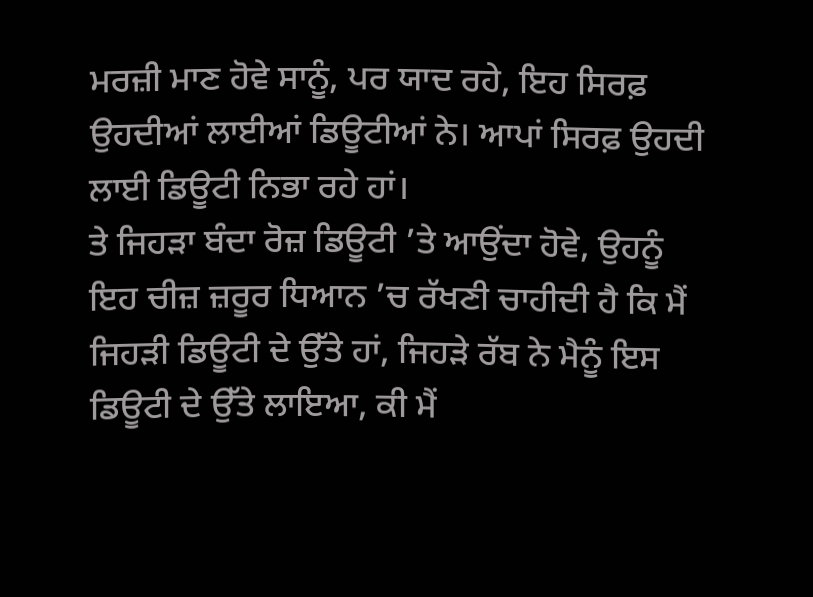ਮਰਜ਼ੀ ਮਾਣ ਹੋਵੇ ਸਾਨੂੰ, ਪਰ ਯਾਦ ਰਹੇ, ਇਹ ਸਿਰਫ਼ ਉਹਦੀਆਂ ਲਾਈਆਂ ਡਿਊਟੀਆਂ ਨੇ। ਆਪਾਂ ਸਿਰਫ਼ ਉਹਦੀ ਲਾਈ ਡਿਊਟੀ ਨਿਭਾ ਰਹੇ ਹਾਂ।
ਤੇ ਜਿਹੜਾ ਬੰਦਾ ਰੋਜ਼ ਡਿਊਟੀ ’ਤੇ ਆਉਂਦਾ ਹੋਵੇ, ਉਹਨੂੰ ਇਹ ਚੀਜ਼ ਜ਼ਰੂਰ ਧਿਆਨ ’ਚ ਰੱਖਣੀ ਚਾਹੀਦੀ ਹੈ ਕਿ ਮੈਂ ਜਿਹੜੀ ਡਿਊਟੀ ਦੇ ਉੱਤੇ ਹਾਂ, ਜਿਹੜੇ ਰੱਬ ਨੇ ਮੈਨੂੰ ਇਸ ਡਿਊਟੀ ਦੇ ਉੱਤੇ ਲਾਇਆ, ਕੀ ਮੈਂ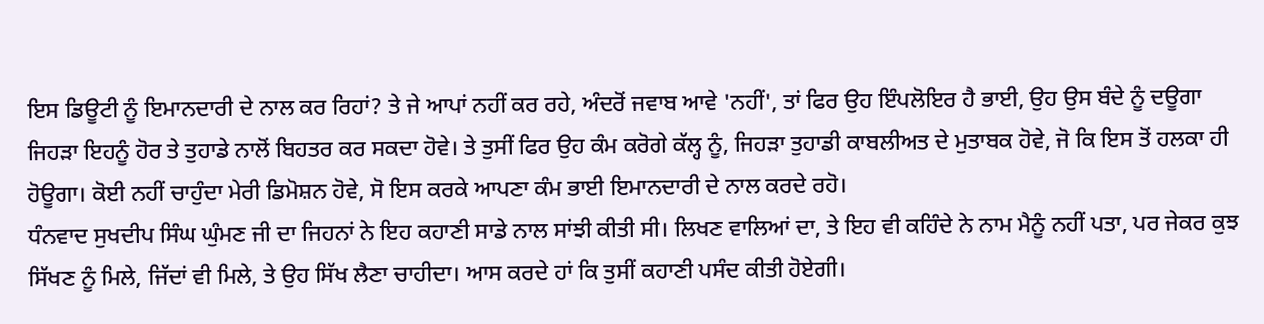ਇਸ ਡਿਊਟੀ ਨੂੰ ਇਮਾਨਦਾਰੀ ਦੇ ਨਾਲ ਕਰ ਰਿਹਾਂ? ਤੇ ਜੇ ਆਪਾਂ ਨਹੀਂ ਕਰ ਰਹੇ, ਅੰਦਰੋਂ ਜਵਾਬ ਆਵੇ 'ਨਹੀਂ', ਤਾਂ ਫਿਰ ਉਹ ਇੰਪਲੋਇਰ ਹੈ ਭਾਈ, ਉਹ ਉਸ ਬੰਦੇ ਨੂੰ ਦਊਗਾ ਜਿਹੜਾ ਇਹਨੂੰ ਹੋਰ ਤੇ ਤੁਹਾਡੇ ਨਾਲੋਂ ਬਿਹਤਰ ਕਰ ਸਕਦਾ ਹੋਵੇ। ਤੇ ਤੁਸੀਂ ਫਿਰ ਉਹ ਕੰਮ ਕਰੋਗੇ ਕੱਲ੍ਹ ਨੂੰ, ਜਿਹੜਾ ਤੁਹਾਡੀ ਕਾਬਲੀਅਤ ਦੇ ਮੁਤਾਬਕ ਹੋਵੇ, ਜੋ ਕਿ ਇਸ ਤੋਂ ਹਲਕਾ ਹੀ ਹੋਊਗਾ। ਕੋਈ ਨਹੀਂ ਚਾਹੁੰਦਾ ਮੇਰੀ ਡਿਮੋਸ਼ਨ ਹੋਵੇ, ਸੋ ਇਸ ਕਰਕੇ ਆਪਣਾ ਕੰਮ ਭਾਈ ਇਮਾਨਦਾਰੀ ਦੇ ਨਾਲ ਕਰਦੇ ਰਹੋ।
ਧੰਨਵਾਦ ਸੁਖਦੀਪ ਸਿੰਘ ਘੁੰਮਣ ਜੀ ਦਾ ਜਿਹਨਾਂ ਨੇ ਇਹ ਕਹਾਣੀ ਸਾਡੇ ਨਾਲ ਸਾਂਝੀ ਕੀਤੀ ਸੀ। ਲਿਖਣ ਵਾਲਿਆਂ ਦਾ, ਤੇ ਇਹ ਵੀ ਕਹਿੰਦੇ ਨੇ ਨਾਮ ਮੈਨੂੰ ਨਹੀਂ ਪਤਾ, ਪਰ ਜੇਕਰ ਕੁਝ ਸਿੱਖਣ ਨੂੰ ਮਿਲੇ, ਜਿੱਦਾਂ ਵੀ ਮਿਲੇ, ਤੇ ਉਹ ਸਿੱਖ ਲੈਣਾ ਚਾਹੀਦਾ। ਆਸ ਕਰਦੇ ਹਾਂ ਕਿ ਤੁਸੀਂ ਕਹਾਣੀ ਪਸੰਦ ਕੀਤੀ ਹੋਏਗੀ।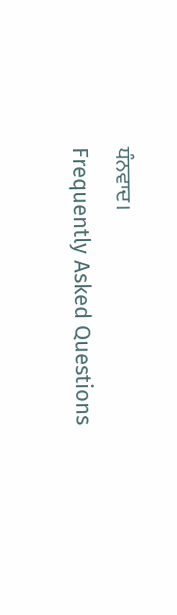ਧੰਨਵਾਦ।
Frequently Asked Questions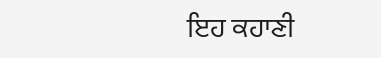ਇਹ ਕਹਾਣੀ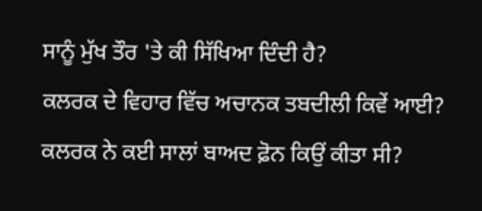ਸਾਨੂੰ ਮੁੱਖ ਤੌਰ 'ਤੇ ਕੀ ਸਿੱਖਿਆ ਦਿੰਦੀ ਹੈ?
ਕਲਰਕ ਦੇ ਵਿਹਾਰ ਵਿੱਚ ਅਚਾਨਕ ਤਬਦੀਲੀ ਕਿਵੇਂ ਆਈ?
ਕਲਰਕ ਨੇ ਕਈ ਸਾਲਾਂ ਬਾਅਦ ਫ਼ੋਨ ਕਿਉਂ ਕੀਤਾ ਸੀ?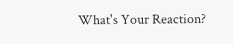What's Your Reaction?